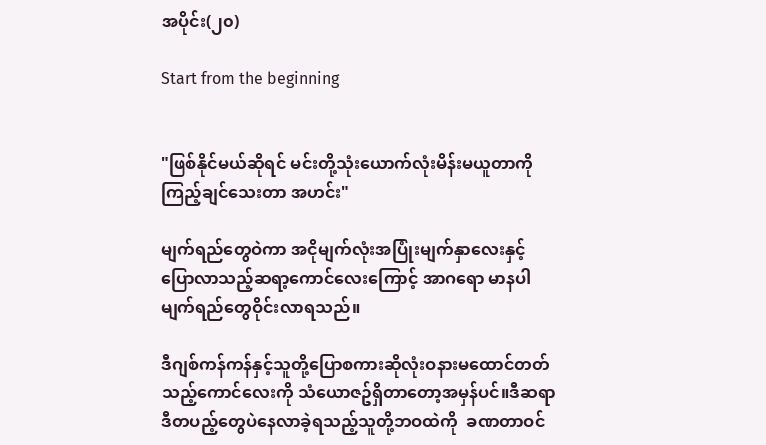အပိုင်း(၂၀)

Start from the beginning


"ဖြစ်နိုင်မယ်ဆိုရင် မင်းတို့သုံးယောက်လုံးမိန်းမယူတာကိုကြည့်ချင်သေးတာ အဟင်း"

မျက်ရည်တွေဝဲကာ အငိုမျက်လုံးအပြုံးမျက်နှာလေးနှင့် ပြောလာသည့်ဆရာ့ကောင်လေးကြောင့် အာဂရော မာနပါမျက်ရည်တွေဝိုင်းလာရသည်။

ဒီဂျစ်ကန်ကန်နှင့်သူတို့ပြောစကားဆိုလုံးဝနားမထောင်တတ်သည့်ကောင်လေးကို သံယောဇဥ်ရှိတာတော့အမှန်ပင်။ဒီဆရာဒီတပည့်တွေပဲနေလာခဲ့ရသည့်သူတို့ဘဝထဲကို  ခဏတာဝင်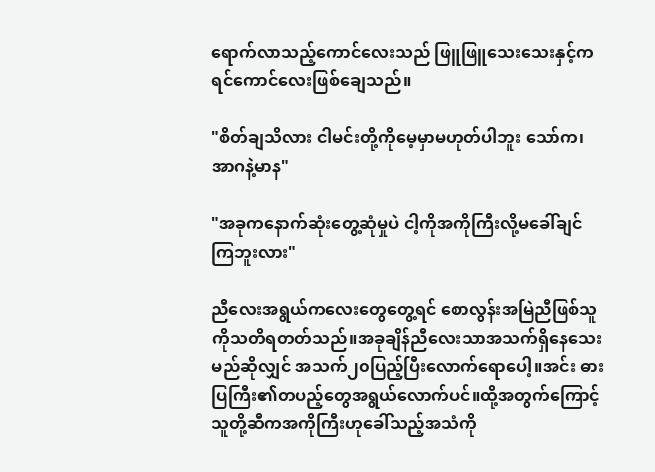ရောက်လာသည့်ကောင်လေးသည် ဖြူဖြူသေးသေးနှင့်ကရင်ကောင်လေးဖြစ်ချေသည်။

"စိတ်ချသိလား ငါမင်းတို့ကိုမေ့မှာမဟုတ်ပါဘူး သော်က၊အာဂနဲ့မာန"

"အခုကနောက်ဆုံးတွေ့ဆုံမှုပဲ ငါ့ကိုအကိုကြီးလို့မခေါ်ချင်ကြဘူးလား"

ညီလေးအရွယ်ကလေးတွေတွေ့ရင် စောလွန်းအမြဲညီဖြစ်သူကိုသတိရတတ်သည်။အခုချိန်ညီလေးသာအသက်ရှိနေသေးမည်ဆိုလျှင် အသက်၂၀ပြည့်ပြီးလောက်ရောပေါ့။အင်း ဓားပြကြီး၏တပည့်တွေအရွယ်လောက်ပင်။ထို့အတွက်ကြောင့် သူတို့ဆီကအကိုကြီးဟုခေါ်သည့်အသံကို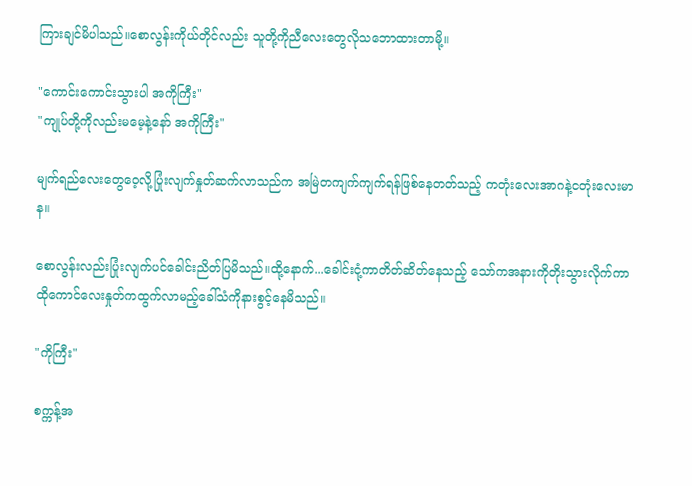ကြားချင်မိပါသည်။စောလွန်းကိုယ်တိုင်လည်း သူတို့ကိုညီလေးတွေလိုသဘောထားတာမို့။

"ကောင်းကောင်းသွားပါ အကိုကြီး"
"ကျုပ်တို့ကိုလည်းမမေ့နဲ့နော် အကိုကြီး"

မျက်ရည်လေးတွေဝေ့လို့ပြုံးလျက်နှုတ်ဆက်လာသည်က အမြဲတကျက်ကျက်ရန်ဖြစ်နေတတ်သည့် ကတုံးလေးအာဂနဲ့ငတုံးလေးမာန။

စောလွန်းလည်းပြုံးလျက်ပင်ခေါင်းညိတ်ပြမိသည်။ထို့နောက်...ခေါင်းငုံ့ကာတိတ်ဆိတ်နေသည့် သော်ကအနားကိုတိုးသွားလိုက်ကာ ထိုကောင်လေးနှုတ်ကထွက်လာမည့်ခေါ်သံကိုနားစွင့်နေမိသည်။

"ကိုကြီး"

စက္ကန့်အ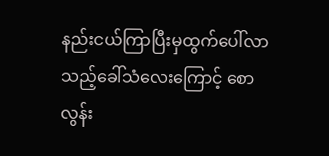နည်းငယ်ကြာပြီးမှထွက်ပေါ်လာသည့်ခေါ်သံလေးကြောင့် စောလွန်း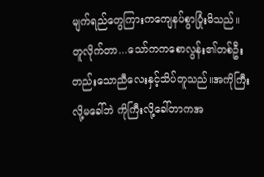မျက်ရည်တွေကြားကကျေနပ်စွာပြုံးမိသည်။တူလိုက်တာ...သော်ကကစောလွန်း၏တစ်ဦးတည်းသောညီလေးနှင့်သိပ်တူသည်။အကိုကြီးလို့မခေါ်ဘဲ ကိုကြီးလို့ခေါ်တာကအ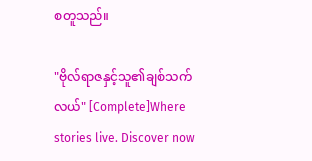စတူသည်။

"ဗိုလ်ရာဇနှင့်သူ၏ချစ်သက်လယ်" [Complete]Where stories live. Discover now